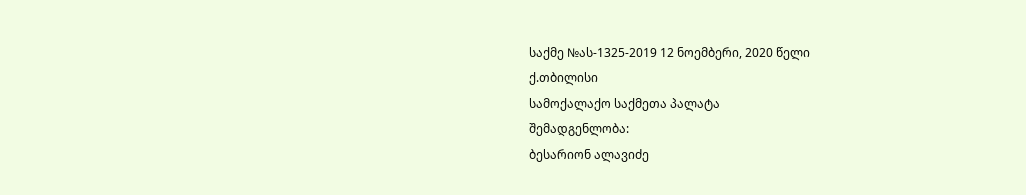საქმე №ას-1325-2019 12 ნოემბერი, 2020 წელი
ქ.თბილისი
სამოქალაქო საქმეთა პალატა
შემადგენლობა:
ბესარიონ ალავიძე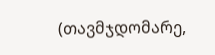(თავმჯდომარე,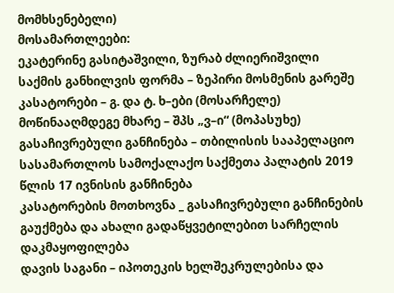მომხსენებელი)
მოსამართლეები:
ეკატერინე გასიტაშვილი, ზურაბ ძლიერიშვილი
საქმის განხილვის ფორმა – ზეპირი მოსმენის გარეშე
კასატორები – გ. და ტ. ხ–ები (მოსარჩელე)
მოწინააღმდეგე მხარე – შპს „ვ–ი“ (მოპასუხე)
გასაჩივრებული განჩინება – თბილისის სააპელაციო სასამართლოს სამოქალაქო საქმეთა პალატის 2019 წლის 17 ივნისის განჩინება
კასატორების მოთხოვნა _ გასაჩივრებული განჩინების გაუქმება და ახალი გადაწყვეტილებით სარჩელის დაკმაყოფილება
დავის საგანი – იპოთეკის ხელშეკრულებისა და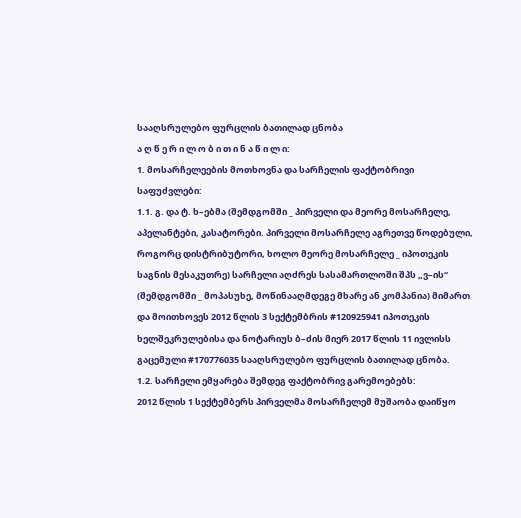სააღსრულებო ფურცლის ბათილად ცნობა
ა ღ წ ე რ ი ლ ო ბ ი თ ი ნ ა წ ი ლ ი:
1. მოსარჩელეების მოთხოვნა და სარჩელის ფაქტობრივი საფუძვლები:
1.1. გ. და ტ. ხ–ებმა (შემდგომში _ პირველი და მეორე მოსარჩელე, აპელანტები, კასატორები. პირველი მოსარჩელე აგრეთვე წოდებული, როგორც დისტრიბუტორი, ხოლო მეორე მოსარჩელე _ იპოთეკის საგნის მესაკუთრე) სარჩელი აღძრეს სასამართლოში შპს „ვ–ის“ (შემდგომში _ მოპასუხე, მოწინააღმდეგე მხარე ან კომპანია) მიმართ და მოითხოვეს 2012 წლის 3 სექტემბრის #120925941 იპოთეკის ხელშეკრულებისა და ნოტარიუს ბ–ძის მიერ 2017 წლის 11 ივლისს გაცემული #170776035 სააღსრულებო ფურცლის ბათილად ცნობა.
1.2. სარჩელი ემყარება შემდეგ ფაქტობრივ გარემოებებს:
2012 წლის 1 სექტემბერს პირველმა მოსარჩელემ მუშაობა დაიწყო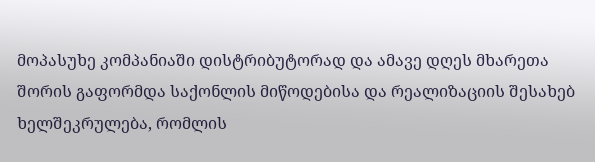მოპასუხე კომპანიაში დისტრიბუტორად და ამავე დღეს მხარეთა შორის გაფორმდა საქონლის მიწოდებისა და რეალიზაციის შესახებ ხელშეკრულება, რომლის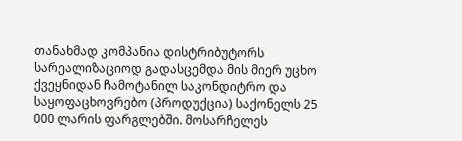თანახმად კომპანია დისტრიბუტორს სარეალიზაციოდ გადასცემდა მის მიერ უცხო ქვეყნიდან ჩამოტანილ საკონდიტრო და საყოფაცხოვრებო (პროდუქცია) საქონელს 25 000 ლარის ფარგლებში. მოსარჩელეს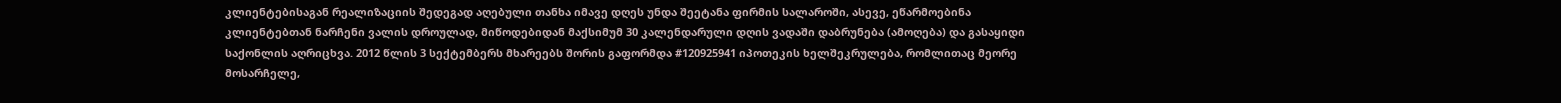კლიენტებისაგან რეალიზაციის შედეგად აღებული თანხა იმავე დღეს უნდა შეეტანა ფირმის სალაროში, ასევე, ეწარმოებინა კლიენტებთან ნარჩენი ვალის დროულად, მიწოდებიდან მაქსიმუმ 30 კალენდარული დღის ვადაში დაბრუნება (ამოღება) და გასაყიდი საქონლის აღრიცხვა. 2012 წლის 3 სექტემბერს მხარეებს შორის გაფორმდა #120925941 იპოთეკის ხელშეკრულება, რომლითაც მეორე მოსარჩელე,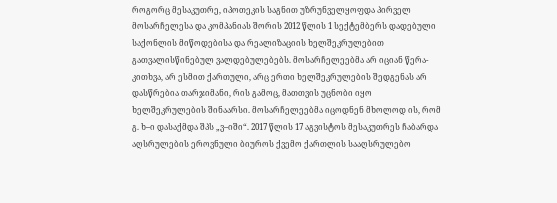როგორც მესაკუთრე, იპოთეკის საგნით უზრუნველყოფდა პირველ მოსარჩელესა და კომპანიას შორის 2012 წლის 1 სექტემბერს დადებული საქონლის მიწოდებისა და რეალიზაციის ხელშეკრულებით გათვალისწინებულ ვალდებულებებს. მოსარჩელეებმა არ იციან წერა-კითხვა, არ ესმით ქართული, არც ერთი ხელშეკრულების შედგენას არ დასწრებია თარჯიმანი, რის გამოც, მათთვის უცნობი იყო ხელშეკრულების შინაარსი. მოსარჩელეებმა იცოდნენ მხოლოდ ის, რომ გ. ხ–ი დასაქმდა შპს „ვ–იში“. 2017 წლის 17 აგვისტოს მესაკუთრეს ჩაბარდა აღსრულების ეროვნული ბიუროს ქვემო ქართლის სააღსრულებო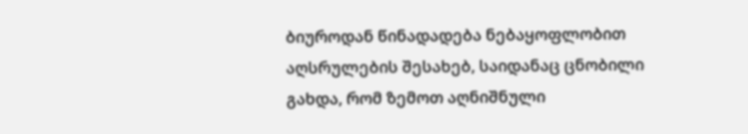ბიუროდან წინადადება ნებაყოფლობით აღსრულების შესახებ, საიდანაც ცნობილი გახდა, რომ ზემოთ აღნიშნული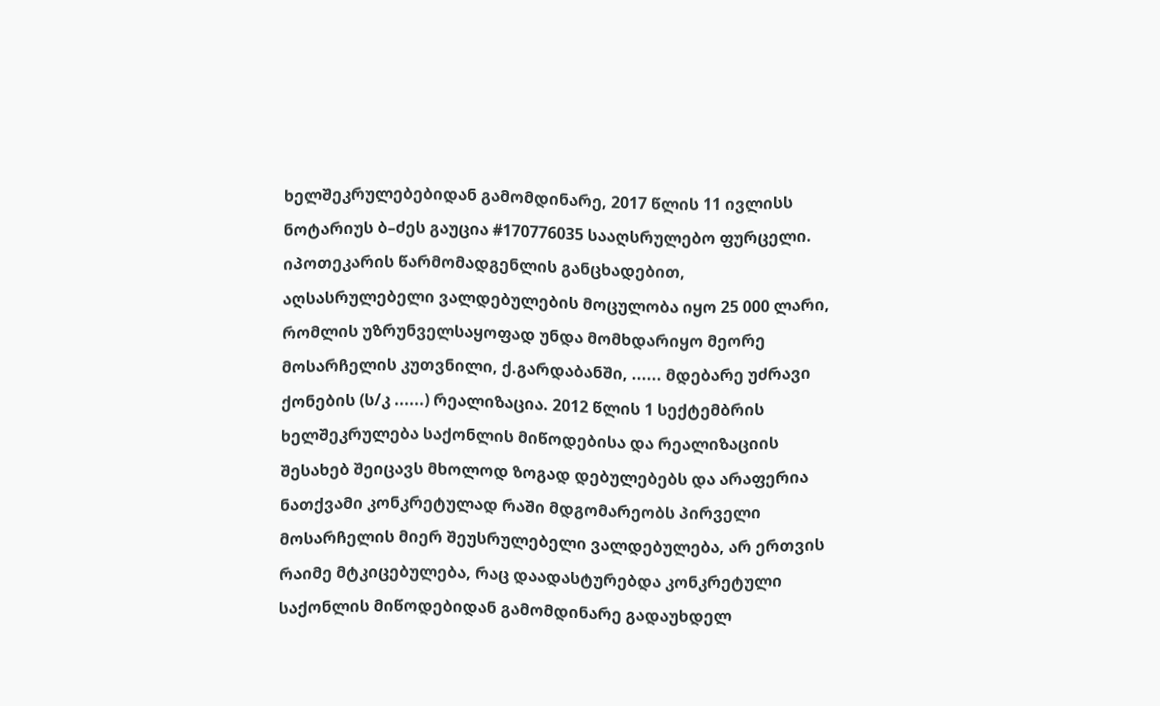ხელშეკრულებებიდან გამომდინარე, 2017 წლის 11 ივლისს ნოტარიუს ბ–ძეს გაუცია #170776035 სააღსრულებო ფურცელი. იპოთეკარის წარმომადგენლის განცხადებით, აღსასრულებელი ვალდებულების მოცულობა იყო 25 000 ლარი, რომლის უზრუნველსაყოფად უნდა მომხდარიყო მეორე მოსარჩელის კუთვნილი, ქ.გარდაბანში, ...... მდებარე უძრავი ქონების (ს/კ ......) რეალიზაცია. 2012 წლის 1 სექტემბრის ხელშეკრულება საქონლის მიწოდებისა და რეალიზაციის შესახებ შეიცავს მხოლოდ ზოგად დებულებებს და არაფერია ნათქვამი კონკრეტულად რაში მდგომარეობს პირველი მოსარჩელის მიერ შეუსრულებელი ვალდებულება, არ ერთვის რაიმე მტკიცებულება, რაც დაადასტურებდა კონკრეტული საქონლის მიწოდებიდან გამომდინარე გადაუხდელ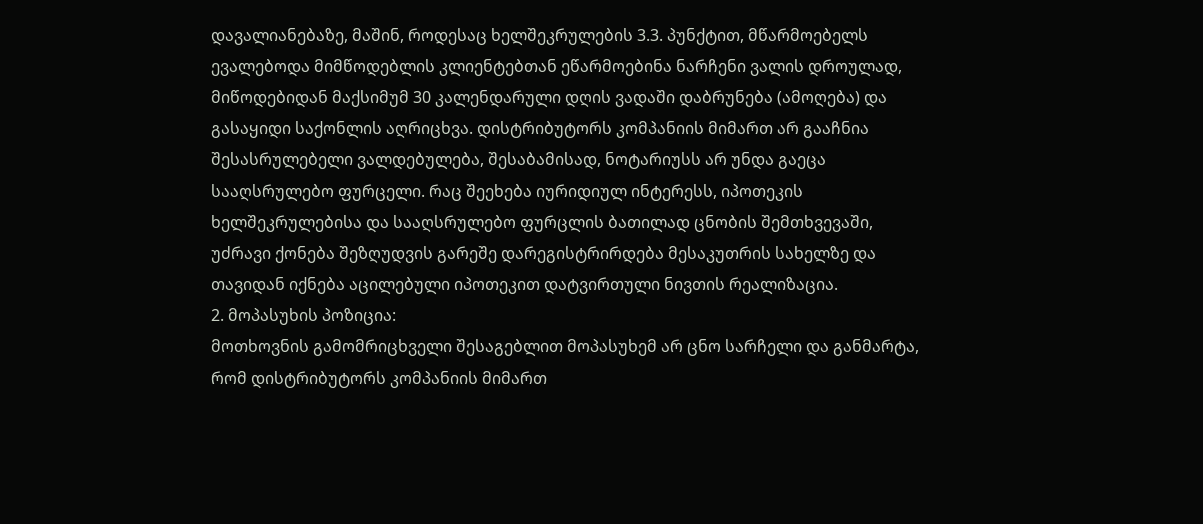დავალიანებაზე, მაშინ, როდესაც ხელშეკრულების 3.3. პუნქტით, მწარმოებელს ევალებოდა მიმწოდებლის კლიენტებთან ეწარმოებინა ნარჩენი ვალის დროულად, მიწოდებიდან მაქსიმუმ 30 კალენდარული დღის ვადაში დაბრუნება (ამოღება) და გასაყიდი საქონლის აღრიცხვა. დისტრიბუტორს კომპანიის მიმართ არ გააჩნია შესასრულებელი ვალდებულება, შესაბამისად, ნოტარიუსს არ უნდა გაეცა სააღსრულებო ფურცელი. რაც შეეხება იურიდიულ ინტერესს, იპოთეკის ხელშეკრულებისა და სააღსრულებო ფურცლის ბათილად ცნობის შემთხვევაში, უძრავი ქონება შეზღუდვის გარეშე დარეგისტრირდება მესაკუთრის სახელზე და თავიდან იქნება აცილებული იპოთეკით დატვირთული ნივთის რეალიზაცია.
2. მოპასუხის პოზიცია:
მოთხოვნის გამომრიცხველი შესაგებლით მოპასუხემ არ ცნო სარჩელი და განმარტა, რომ დისტრიბუტორს კომპანიის მიმართ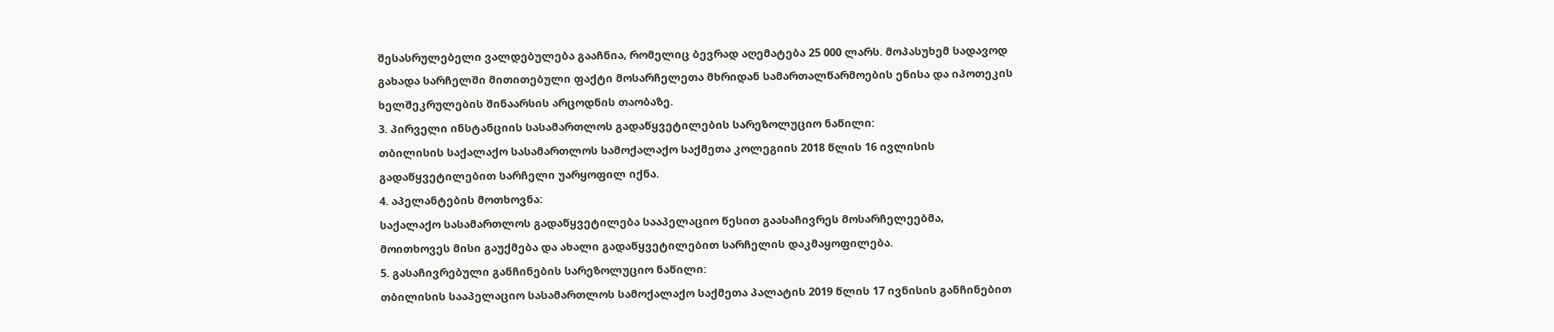შესასრულებელი ვალდებულება გააჩნია, რომელიც ბევრად აღემატება 25 000 ლარს. მოპასუხემ სადავოდ გახადა სარჩელში მითითებული ფაქტი მოსარჩელეთა მხრიდან სამართალწარმოების ენისა და იპოთეკის ხელშეკრულების შინაარსის არცოდნის თაობაზე.
3. პირველი ინსტანციის სასამართლოს გადაწყვეტილების სარეზოლუციო ნაწილი:
თბილისის საქალაქო სასამართლოს სამოქალაქო საქმეთა კოლეგიის 2018 წლის 16 ივლისის გადაწყვეტილებით სარჩელი უარყოფილ იქნა.
4. აპელანტების მოთხოვნა:
საქალაქო სასამართლოს გადაწყვეტილება სააპელაციო წესით გაასაჩივრეს მოსარჩელეებმა, მოითხოვეს მისი გაუქმება და ახალი გადაწყვეტილებით სარჩელის დაკმაყოფილება.
5. გასაჩივრებული განჩინების სარეზოლუციო ნაწილი:
თბილისის სააპელაციო სასამართლოს სამოქალაქო საქმეთა პალატის 2019 წლის 17 ივნისის განჩინებით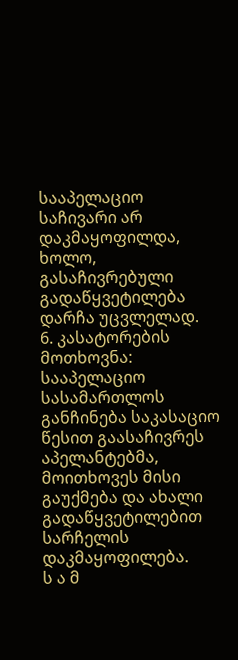სააპელაციო საჩივარი არ დაკმაყოფილდა, ხოლო, გასაჩივრებული გადაწყვეტილება დარჩა უცვლელად.
6. კასატორების მოთხოვნა:
სააპელაციო სასამართლოს განჩინება საკასაციო წესით გაასაჩივრეს აპელანტებმა, მოითხოვეს მისი გაუქმება და ახალი გადაწყვეტილებით სარჩელის დაკმაყოფილება.
ს ა მ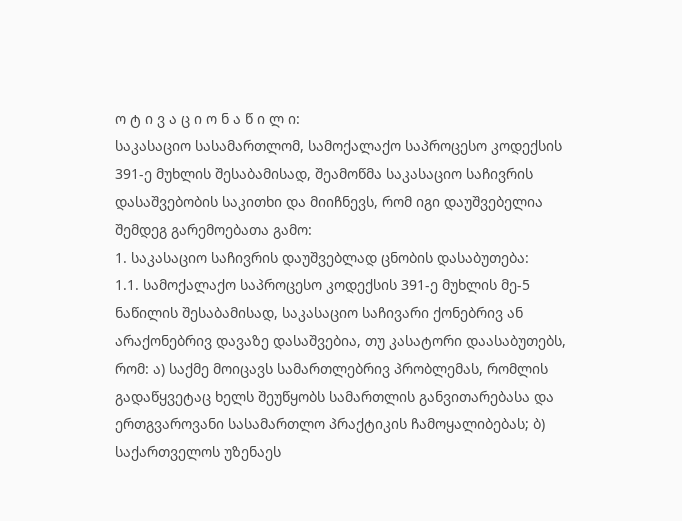ო ტ ი ვ ა ც ი ო ნ ა წ ი ლ ი:
საკასაციო სასამართლომ, სამოქალაქო საპროცესო კოდექსის 391-ე მუხლის შესაბამისად, შეამოწმა საკასაციო საჩივრის დასაშვებობის საკითხი და მიიჩნევს, რომ იგი დაუშვებელია შემდეგ გარემოებათა გამო:
1. საკასაციო საჩივრის დაუშვებლად ცნობის დასაბუთება:
1.1. სამოქალაქო საპროცესო კოდექსის 391-ე მუხლის მე-5 ნაწილის შესაბამისად, საკასაციო საჩივარი ქონებრივ ან არაქონებრივ დავაზე დასაშვებია, თუ კასატორი დაასაბუთებს, რომ: ა) საქმე მოიცავს სამართლებრივ პრობლემას, რომლის გადაწყვეტაც ხელს შეუწყობს სამართლის განვითარებასა და ერთგვაროვანი სასამართლო პრაქტიკის ჩამოყალიბებას; ბ) საქართველოს უზენაეს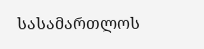სასამართლოს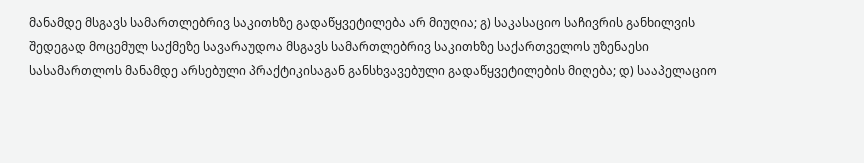მანამდე მსგავს სამართლებრივ საკითხზე გადაწყვეტილება არ მიუღია; გ) საკასაციო საჩივრის განხილვის შედეგად მოცემულ საქმეზე სავარაუდოა მსგავს სამართლებრივ საკითხზე საქართველოს უზენაესი სასამართლოს მანამდე არსებული პრაქტიკისაგან განსხვავებული გადაწყვეტილების მიღება; დ) სააპელაციო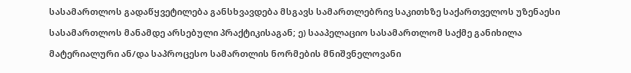სასამართლოს გადაწყვეტილება განსხვავდება მსგავს სამართლებრივ საკითხზე საქართველოს უზენაესი სასამართლოს მანამდე არსებული პრაქტიკისაგან; ე) სააპელაციო სასამართლომ საქმე განიხილა მატერიალური ან/და საპროცესო სამართლის ნორმების მნიშვნელოვანი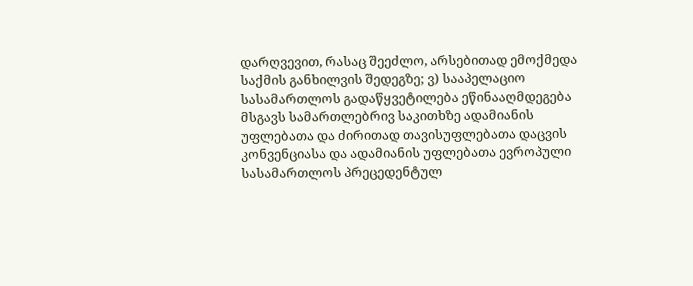დარღვევით, რასაც შეეძლო, არსებითად ემოქმედა საქმის განხილვის შედეგზე; ვ) სააპელაციო სასამართლოს გადაწყვეტილება ეწინააღმდეგება მსგავს სამართლებრივ საკითხზე ადამიანის უფლებათა და ძირითად თავისუფლებათა დაცვის კონვენციასა და ადამიანის უფლებათა ევროპული სასამართლოს პრეცედენტულ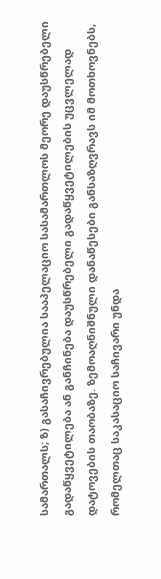სამართალს; ზ) გასაჩივრებულია სააპელაციო სასამართლოს მეორე დაუსწრებელი გადაწყვეტილება ან განჩინება დაუსწრებელი გადაწყვეტილების უცვლელად დატოვების თაობაზე. ზემოაღნიშნული დანაწესები განსაზღვრავს იმ მოთხოვნებს, რომელთაც საკასაციო საჩივარი უნდა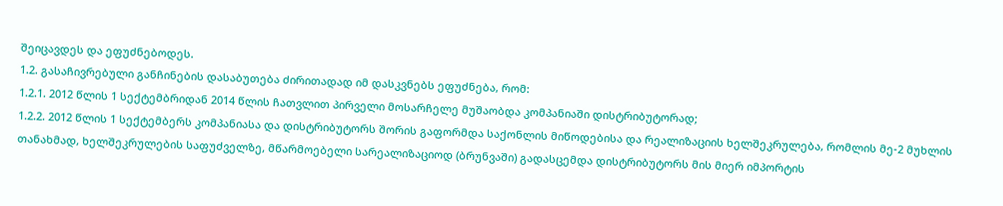შეიცავდეს და ეფუძნებოდეს.
1.2. გასაჩივრებული განჩინების დასაბუთება ძირითადად იმ დასკვნებს ეფუძნება, რომ:
1.2.1. 2012 წლის 1 სექტემბრიდან 2014 წლის ჩათვლით პირველი მოსარჩელე მუშაობდა კომპანიაში დისტრიბუტორად;
1.2.2. 2012 წლის 1 სექტემბერს კომპანიასა და დისტრიბუტორს შორის გაფორმდა საქონლის მიწოდებისა და რეალიზაციის ხელშეკრულება, რომლის მე-2 მუხლის თანახმად, ხელშეკრულების საფუძველზე, მწარმოებელი სარეალიზაციოდ (ბრუნვაში) გადასცემდა დისტრიბუტორს მის მიერ იმპორტის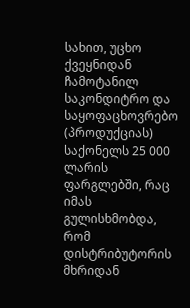სახით, უცხო ქვეყნიდან ჩამოტანილ საკონდიტრო და საყოფაცხოვრებო (პროდუქციას) საქონელს 25 000 ლარის ფარგლებში, რაც იმას გულისხმობდა, რომ დისტრიბუტორის მხრიდან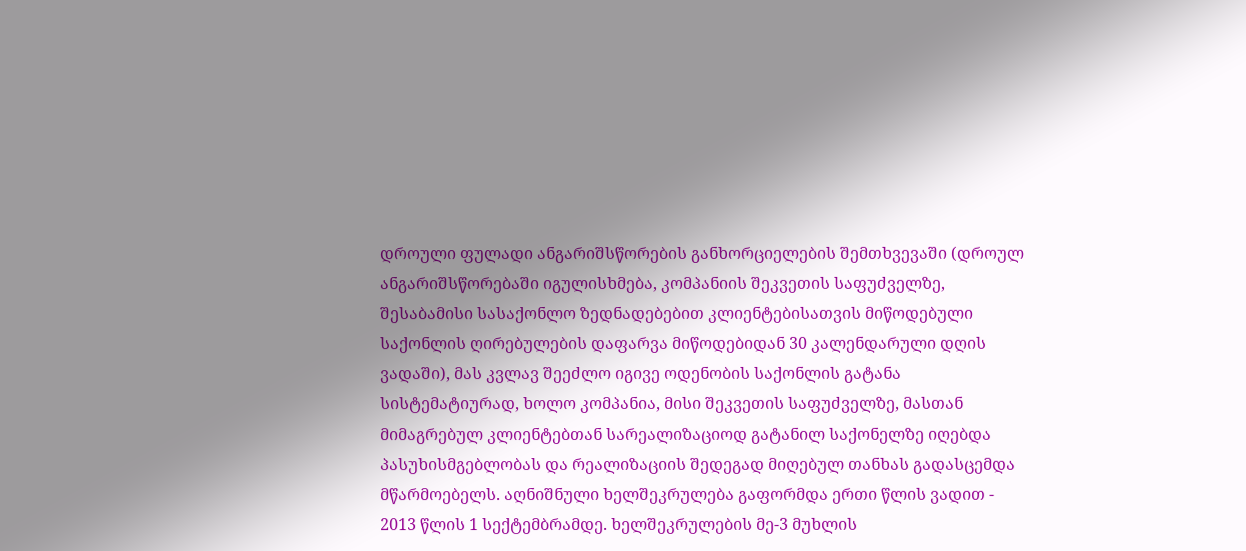დროული ფულადი ანგარიშსწორების განხორციელების შემთხვევაში (დროულ ანგარიშსწორებაში იგულისხმება, კომპანიის შეკვეთის საფუძველზე, შესაბამისი სასაქონლო ზედნადებებით კლიენტებისათვის მიწოდებული საქონლის ღირებულების დაფარვა მიწოდებიდან 30 კალენდარული დღის ვადაში), მას კვლავ შეეძლო იგივე ოდენობის საქონლის გატანა სისტემატიურად, ხოლო კომპანია, მისი შეკვეთის საფუძველზე, მასთან მიმაგრებულ კლიენტებთან სარეალიზაციოდ გატანილ საქონელზე იღებდა პასუხისმგებლობას და რეალიზაციის შედეგად მიღებულ თანხას გადასცემდა მწარმოებელს. აღნიშნული ხელშეკრულება გაფორმდა ერთი წლის ვადით - 2013 წლის 1 სექტემბრამდე. ხელშეკრულების მე-3 მუხლის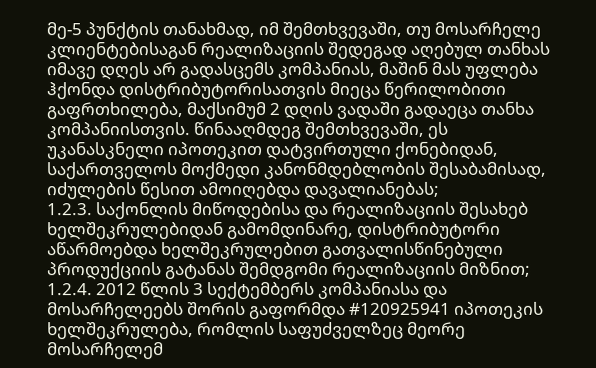მე-5 პუნქტის თანახმად, იმ შემთხვევაში, თუ მოსარჩელე კლიენტებისაგან რეალიზაციის შედეგად აღებულ თანხას იმავე დღეს არ გადასცემს კომპანიას, მაშინ მას უფლება ჰქონდა დისტრიბუტორისათვის მიეცა წერილობითი გაფრთხილება, მაქსიმუმ 2 დღის ვადაში გადაეცა თანხა კომპანიისთვის. წინააღმდეგ შემთხვევაში, ეს უკანასკნელი იპოთეკით დატვირთული ქონებიდან, საქართველოს მოქმედი კანონმდებლობის შესაბამისად, იძულების წესით ამოიღებდა დავალიანებას;
1.2.3. საქონლის მიწოდებისა და რეალიზაციის შესახებ ხელშეკრულებიდან გამომდინარე, დისტრიბუტორი აწარმოებდა ხელშეკრულებით გათვალისწინებული პროდუქციის გატანას შემდგომი რეალიზაციის მიზნით;
1.2.4. 2012 წლის 3 სექტემბერს კომპანიასა და მოსარჩელეებს შორის გაფორმდა #120925941 იპოთეკის ხელშეკრულება, რომლის საფუძველზეც მეორე მოსარჩელემ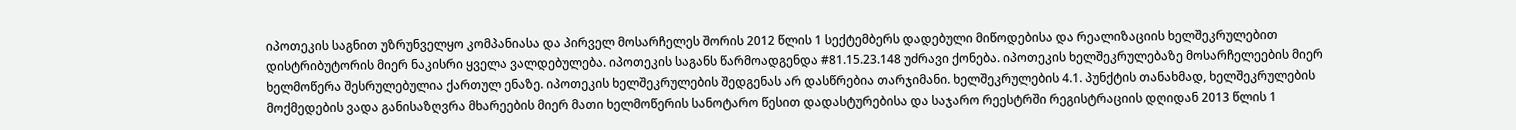იპოთეკის საგნით უზრუნველყო კომპანიასა და პირველ მოსარჩელეს შორის 2012 წლის 1 სექტემბერს დადებული მიწოდებისა და რეალიზაციის ხელშეკრულებით დისტრიბუტორის მიერ ნაკისრი ყველა ვალდებულება. იპოთეკის საგანს წარმოადგენდა #81.15.23.148 უძრავი ქონება. იპოთეკის ხელშეკრულებაზე მოსარჩელეების მიერ ხელმოწერა შესრულებულია ქართულ ენაზე. იპოთეკის ხელშეკრულების შედგენას არ დასწრებია თარჯიმანი. ხელშეკრულების 4.1. პუნქტის თანახმად, ხელშეკრულების მოქმედების ვადა განისაზღვრა მხარეების მიერ მათი ხელმოწერის სანოტარო წესით დადასტურებისა და საჯარო რეესტრში რეგისტრაციის დღიდან 2013 წლის 1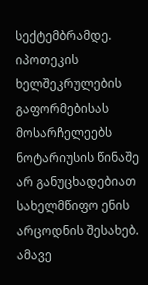სექტემბრამდე. იპოთეკის ხელშეკრულების გაფორმებისას მოსარჩელეებს ნოტარიუსის წინაშე არ განუცხადებიათ სახელმწიფო ენის არცოდნის შესახებ. ამავე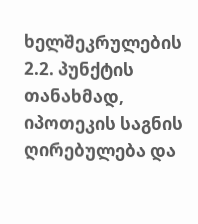ხელშეკრულების 2.2. პუნქტის თანახმად, იპოთეკის საგნის ღირებულება და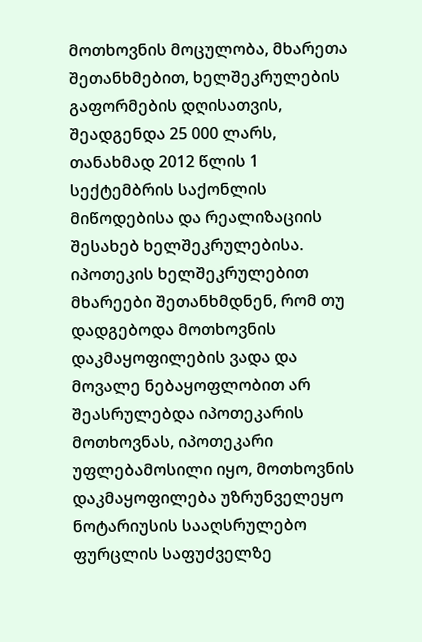მოთხოვნის მოცულობა, მხარეთა შეთანხმებით, ხელშეკრულების გაფორმების დღისათვის, შეადგენდა 25 000 ლარს, თანახმად 2012 წლის 1 სექტემბრის საქონლის მიწოდებისა და რეალიზაციის შესახებ ხელშეკრულებისა. იპოთეკის ხელშეკრულებით მხარეები შეთანხმდნენ, რომ თუ დადგებოდა მოთხოვნის დაკმაყოფილების ვადა და მოვალე ნებაყოფლობით არ შეასრულებდა იპოთეკარის მოთხოვნას, იპოთეკარი უფლებამოსილი იყო, მოთხოვნის დაკმაყოფილება უზრუნველეყო ნოტარიუსის სააღსრულებო ფურცლის საფუძველზე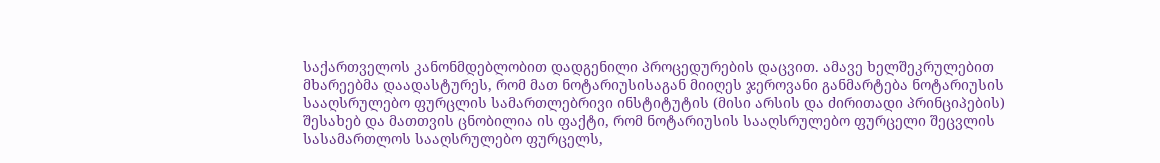საქართველოს კანონმდებლობით დადგენილი პროცედურების დაცვით. ამავე ხელშეკრულებით მხარეებმა დაადასტურეს, რომ მათ ნოტარიუსისაგან მიიღეს ჯეროვანი განმარტება ნოტარიუსის სააღსრულებო ფურცლის სამართლებრივი ინსტიტუტის (მისი არსის და ძირითადი პრინციპების) შესახებ და მათთვის ცნობილია ის ფაქტი, რომ ნოტარიუსის სააღსრულებო ფურცელი შეცვლის სასამართლოს სააღსრულებო ფურცელს,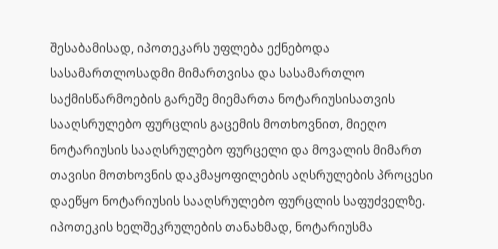შესაბამისად, იპოთეკარს უფლება ექნებოდა სასამართლოსადმი მიმართვისა და სასამართლო საქმისწარმოების გარეშე მიემართა ნოტარიუსისათვის სააღსრულებო ფურცლის გაცემის მოთხოვნით, მიეღო ნოტარიუსის სააღსრულებო ფურცელი და მოვალის მიმართ თავისი მოთხოვნის დაკმაყოფილების აღსრულების პროცესი დაეწყო ნოტარიუსის სააღსრულებო ფურცლის საფუძველზე. იპოთეკის ხელშეკრულების თანახმად, ნოტარიუსმა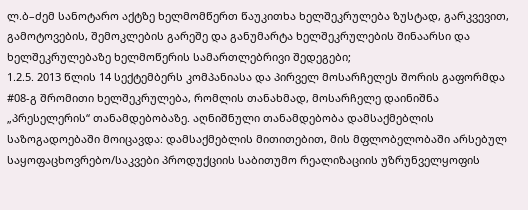ლ.ბ–ძემ სანოტარო აქტზე ხელმომწერთ წაუკითხა ხელშეკრულება ზუსტად, გარკვევით, გამოტოვების, შემოკლების გარეშე და განუმარტა ხელშეკრულების შინაარსი და ხელშეკრულებაზე ხელმოწერის სამართლებრივი შედეგები;
1.2.5. 2013 წლის 14 სექტემბერს კომპანიასა და პირველ მოსარჩელეს შორის გაფორმდა #08-გ შრომითი ხელშეკრულება, რომლის თანახმად, მოსარჩელე დაინიშნა „პრესელერის“ თანამდებობაზე. აღნიშნული თანამდებობა დამსაქმებლის საზოგადოებაში მოიცავდა: დამსაქმებლის მითითებით, მის მფლობელობაში არსებულ საყოფაცხოვრებო/საკვები პროდუქციის საბითუმო რეალიზაციის უზრუნველყოფის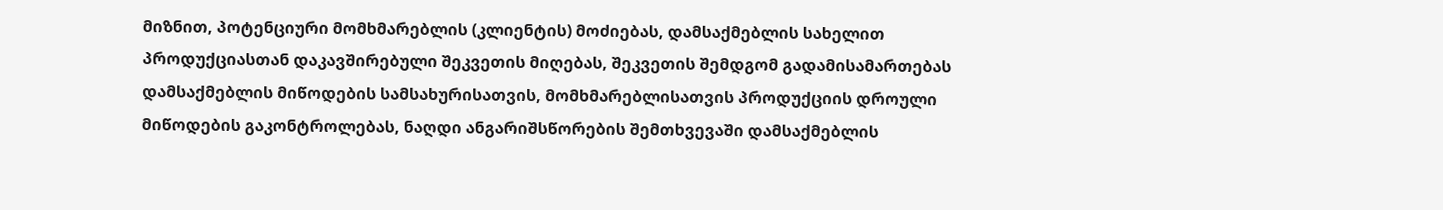მიზნით, პოტენციური მომხმარებლის (კლიენტის) მოძიებას, დამსაქმებლის სახელით პროდუქციასთან დაკავშირებული შეკვეთის მიღებას, შეკვეთის შემდგომ გადამისამართებას დამსაქმებლის მიწოდების სამსახურისათვის, მომხმარებლისათვის პროდუქციის დროული მიწოდების გაკონტროლებას, ნაღდი ანგარიშსწორების შემთხვევაში დამსაქმებლის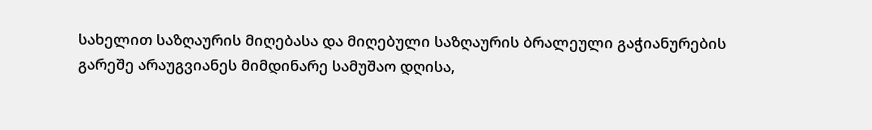სახელით საზღაურის მიღებასა და მიღებული საზღაურის ბრალეული გაჭიანურების გარეშე არაუგვიანეს მიმდინარე სამუშაო დღისა,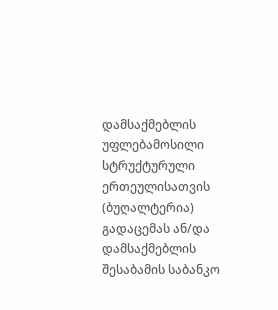დამსაქმებლის უფლებამოსილი სტრუქტურული ერთეულისათვის (ბუღალტერია) გადაცემას ან/და დამსაქმებლის შესაბამის საბანკო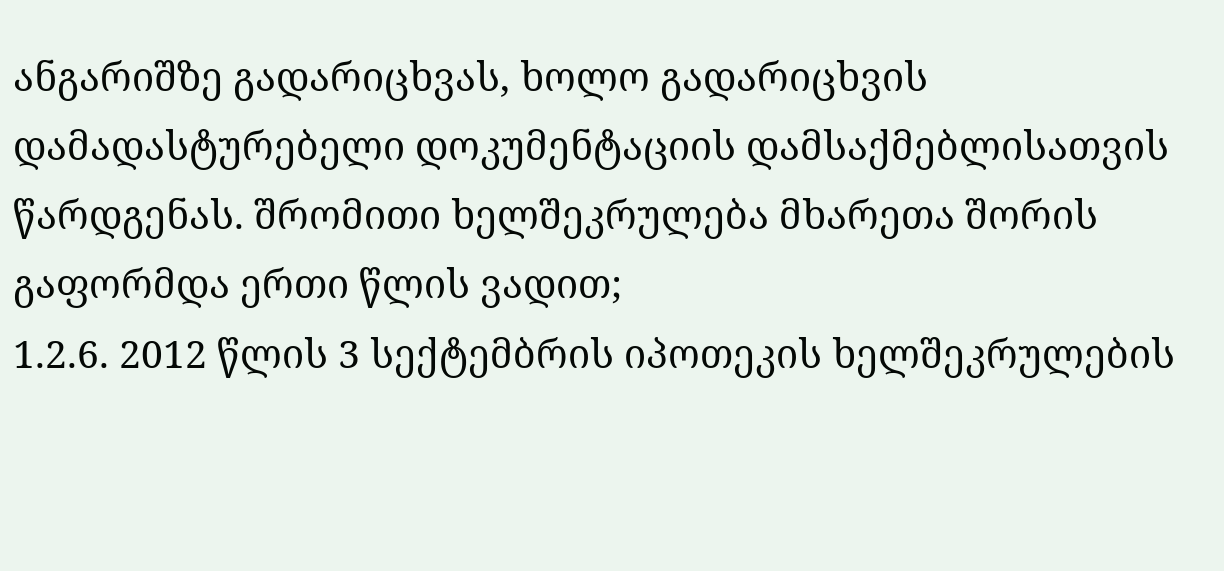ანგარიშზე გადარიცხვას, ხოლო გადარიცხვის დამადასტურებელი დოკუმენტაციის დამსაქმებლისათვის წარდგენას. შრომითი ხელშეკრულება მხარეთა შორის გაფორმდა ერთი წლის ვადით;
1.2.6. 2012 წლის 3 სექტემბრის იპოთეკის ხელშეკრულების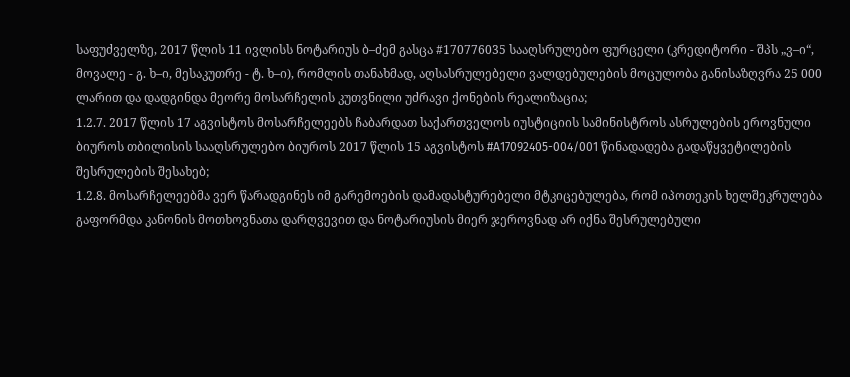საფუძველზე, 2017 წლის 11 ივლისს ნოტარიუს ბ–ძემ გასცა #170776035 სააღსრულებო ფურცელი (კრედიტორი - შპს „ვ–ი“, მოვალე - გ. ხ–ი, მესაკუთრე - ტ. ხ–ი), რომლის თანახმად, აღსასრულებელი ვალდებულების მოცულობა განისაზღვრა 25 000 ლარით და დადგინდა მეორე მოსარჩელის კუთვნილი უძრავი ქონების რეალიზაცია;
1.2.7. 2017 წლის 17 აგვისტოს მოსარჩელეებს ჩაბარდათ საქართველოს იუსტიციის სამინისტროს ასრულების ეროვნული ბიუროს თბილისის სააღსრულებო ბიუროს 2017 წლის 15 აგვისტოს #A17092405-004/001 წინადადება გადაწყვეტილების შესრულების შესახებ;
1.2.8. მოსარჩელეებმა ვერ წარადგინეს იმ გარემოების დამადასტურებელი მტკიცებულება, რომ იპოთეკის ხელშეკრულება გაფორმდა კანონის მოთხოვნათა დარღვევით და ნოტარიუსის მიერ ჯეროვნად არ იქნა შესრულებული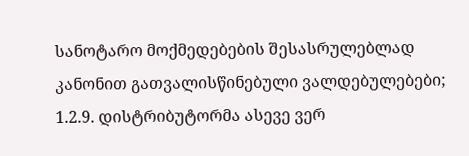სანოტარო მოქმედებების შესასრულებლად კანონით გათვალისწინებული ვალდებულებები;
1.2.9. დისტრიბუტორმა ასევე ვერ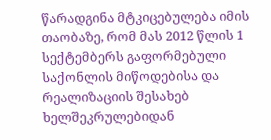წარადგინა მტკიცებულება იმის თაობაზე, რომ მას 2012 წლის 1 სექტემბერს გაფორმებული საქონლის მიწოდებისა და რეალიზაციის შესახებ ხელშეკრულებიდან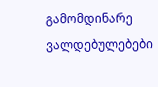გამომდინარე ვალდებულებები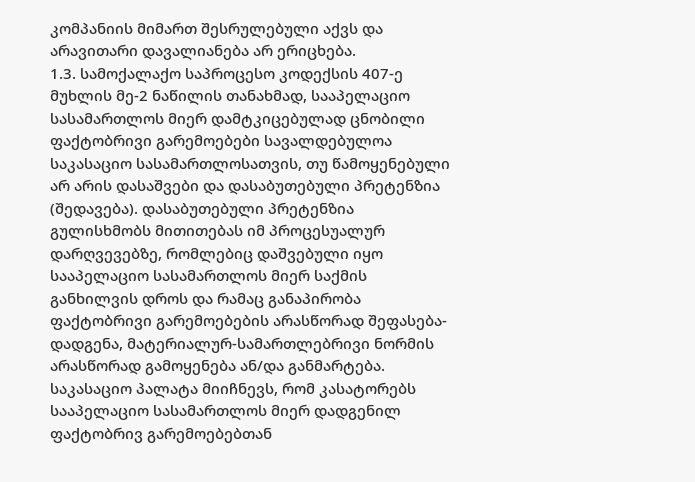კომპანიის მიმართ შესრულებული აქვს და არავითარი დავალიანება არ ერიცხება.
1.3. სამოქალაქო საპროცესო კოდექსის 407-ე მუხლის მე-2 ნაწილის თანახმად, სააპელაციო სასამართლოს მიერ დამტკიცებულად ცნობილი ფაქტობრივი გარემოებები სავალდებულოა საკასაციო სასამართლოსათვის, თუ წამოყენებული არ არის დასაშვები და დასაბუთებული პრეტენზია (შედავება). დასაბუთებული პრეტენზია გულისხმობს მითითებას იმ პროცესუალურ დარღვევებზე, რომლებიც დაშვებული იყო სააპელაციო სასამართლოს მიერ საქმის განხილვის დროს და რამაც განაპირობა ფაქტობრივი გარემოებების არასწორად შეფასება-დადგენა, მატერიალურ-სამართლებრივი ნორმის არასწორად გამოყენება ან/და განმარტება. საკასაციო პალატა მიიჩნევს, რომ კასატორებს სააპელაციო სასამართლოს მიერ დადგენილ ფაქტობრივ გარემოებებთან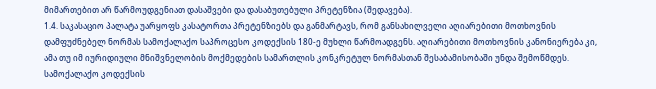მიმართებით არ წარმოუდგენიათ დასაშვები და დასაბუთებული პრეტენზია (შედავება).
1.4. საკასაციო პალატა უარყოფს კასატორთა პრეტენზიებს და განმარტავს, რომ განსახილველი აღიარებითი მოთხოვნის დამფუძნებელ ნორმას სამოქალაქო საპროცესო კოდექსის 180-ე მუხლი წარმოადგენს. აღიარებითი მოთხოვნის კანონიერება კი, ამა თუ იმ იურიდიული მნიშვნელობის მოქმედების სამართლის კონკრეტულ ნორმასთან შესაბამისობაში უნდა შემოწმდეს. სამოქალაქო კოდექსის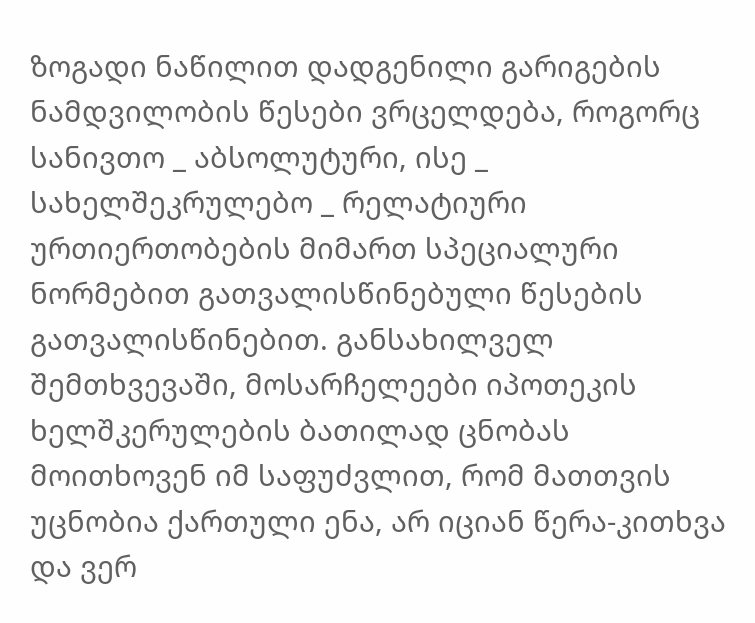ზოგადი ნაწილით დადგენილი გარიგების ნამდვილობის წესები ვრცელდება, როგორც სანივთო _ აბსოლუტური, ისე _ სახელშეკრულებო _ რელატიური ურთიერთობების მიმართ სპეციალური ნორმებით გათვალისწინებული წესების გათვალისწინებით. განსახილველ შემთხვევაში, მოსარჩელეები იპოთეკის ხელშკერულების ბათილად ცნობას მოითხოვენ იმ საფუძვლით, რომ მათთვის უცნობია ქართული ენა, არ იციან წერა-კითხვა და ვერ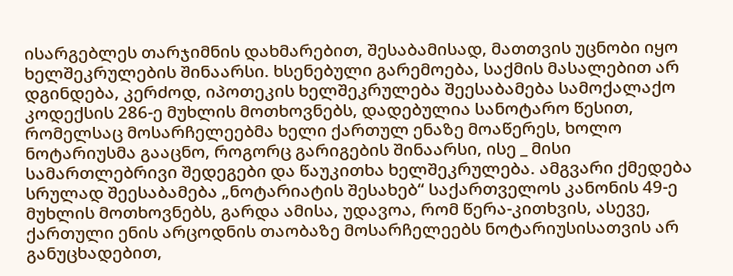ისარგებლეს თარჯიმნის დახმარებით, შესაბამისად, მათთვის უცნობი იყო ხელშეკრულების შინაარსი. ხსენებული გარემოება, საქმის მასალებით არ დგინდება, კერძოდ, იპოთეკის ხელშეკრულება შეესაბამება სამოქალაქო კოდექსის 286-ე მუხლის მოთხოვნებს, დადებულია სანოტარო წესით, რომელსაც მოსარჩელეებმა ხელი ქართულ ენაზე მოაწერეს, ხოლო ნოტარიუსმა გააცნო, როგორც გარიგების შინაარსი, ისე _ მისი სამართლებრივი შედეგები და წაუკითხა ხელშეკრულება. ამგვარი ქმედება სრულად შეესაბამება „ნოტარიატის შესახებ“ საქართველოს კანონის 49-ე მუხლის მოთხოვნებს, გარდა ამისა, უდავოა, რომ წერა-კითხვის, ასევე, ქართული ენის არცოდნის თაობაზე მოსარჩელეებს ნოტარიუსისათვის არ განუცხადებით,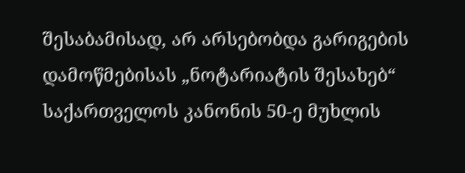შესაბამისად, არ არსებობდა გარიგების დამოწმებისას „ნოტარიატის შესახებ“ საქართველოს კანონის 50-ე მუხლის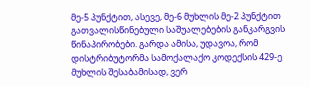მე-5 პუნქტით, ასევე, მე-6 მუხლის მე-2 პუნქტით გათვალისწინებული საშუალებების განკარგვის წინაპირობები. გარდა ამისა, უდავოა, რომ დისტრიბუტორმა სამოქალაქო კოდექსის 429-ე მუხლის შესაბამისად, ვერ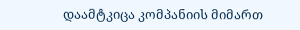დაამტკიცა კომპანიის მიმართ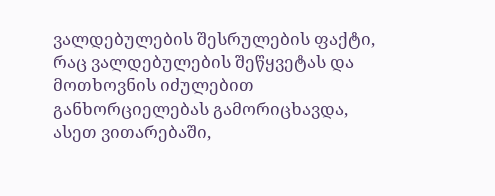ვალდებულების შესრულების ფაქტი, რაც ვალდებულების შეწყვეტას და მოთხოვნის იძულებით განხორციელებას გამორიცხავდა, ასეთ ვითარებაში,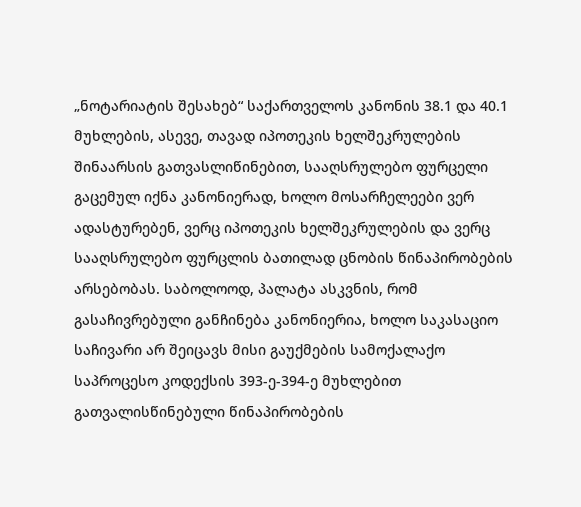„ნოტარიატის შესახებ“ საქართველოს კანონის 38.1 და 40.1 მუხლების, ასევე, თავად იპოთეკის ხელშეკრულების შინაარსის გათვასლიწინებით, სააღსრულებო ფურცელი გაცემულ იქნა კანონიერად, ხოლო მოსარჩელეები ვერ ადასტურებენ, ვერც იპოთეკის ხელშეკრულების და ვერც სააღსრულებო ფურცლის ბათილად ცნობის წინაპირობების არსებობას. საბოლოოდ, პალატა ასკვნის, რომ გასაჩივრებული განჩინება კანონიერია, ხოლო საკასაციო საჩივარი არ შეიცავს მისი გაუქმების სამოქალაქო საპროცესო კოდექსის 393-ე-394-ე მუხლებით გათვალისწინებული წინაპირობების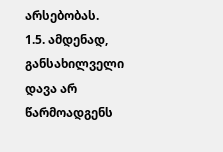არსებობას.
1.5. ამდენად, განსახილველი დავა არ წარმოადგენს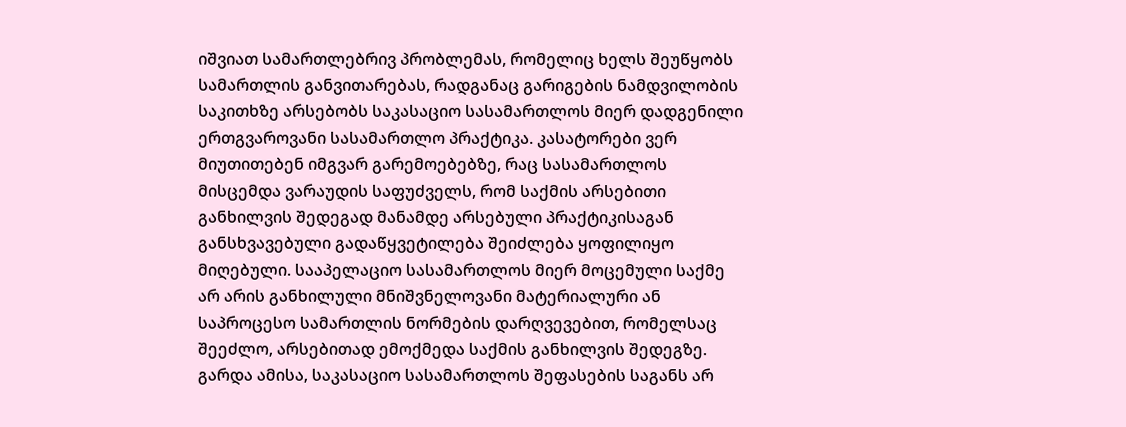იშვიათ სამართლებრივ პრობლემას, რომელიც ხელს შეუწყობს სამართლის განვითარებას, რადგანაც გარიგების ნამდვილობის საკითხზე არსებობს საკასაციო სასამართლოს მიერ დადგენილი ერთგვაროვანი სასამართლო პრაქტიკა. კასატორები ვერ მიუთითებენ იმგვარ გარემოებებზე, რაც სასამართლოს მისცემდა ვარაუდის საფუძველს, რომ საქმის არსებითი განხილვის შედეგად მანამდე არსებული პრაქტიკისაგან განსხვავებული გადაწყვეტილება შეიძლება ყოფილიყო მიღებული. სააპელაციო სასამართლოს მიერ მოცემული საქმე არ არის განხილული მნიშვნელოვანი მატერიალური ან საპროცესო სამართლის ნორმების დარღვევებით, რომელსაც შეეძლო, არსებითად ემოქმედა საქმის განხილვის შედეგზე. გარდა ამისა, საკასაციო სასამართლოს შეფასების საგანს არ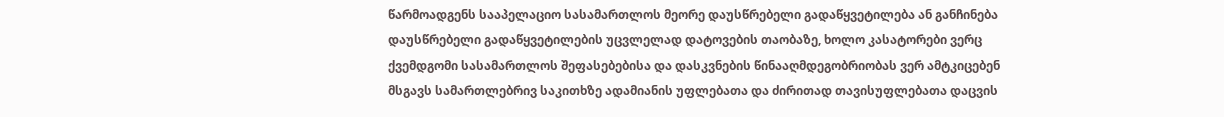წარმოადგენს სააპელაციო სასამართლოს მეორე დაუსწრებელი გადაწყვეტილება ან განჩინება დაუსწრებელი გადაწყვეტილების უცვლელად დატოვების თაობაზე, ხოლო კასატორები ვერც ქვემდგომი სასამართლოს შეფასებებისა და დასკვნების წინააღმდეგობრიობას ვერ ამტკიცებენ მსგავს სამართლებრივ საკითხზე ადამიანის უფლებათა და ძირითად თავისუფლებათა დაცვის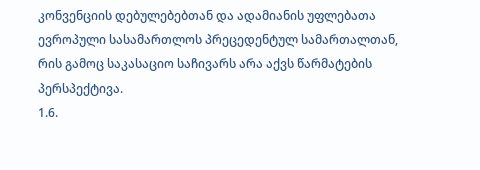კონვენციის დებულებებთან და ადამიანის უფლებათა ევროპული სასამართლოს პრეცედენტულ სამართალთან, რის გამოც საკასაციო საჩივარს არა აქვს წარმატების პერსპექტივა.
1.6.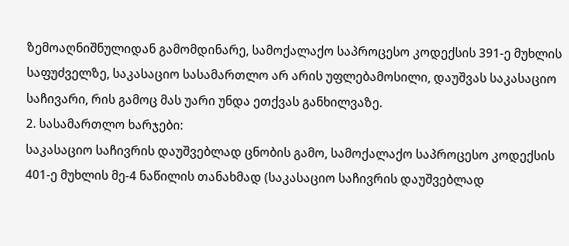ზემოაღნიშნულიდან გამომდინარე, სამოქალაქო საპროცესო კოდექსის 391-ე მუხლის საფუძველზე, საკასაციო სასამართლო არ არის უფლებამოსილი, დაუშვას საკასაციო საჩივარი, რის გამოც მას უარი უნდა ეთქვას განხილვაზე.
2. სასამართლო ხარჯები:
საკასაციო საჩივრის დაუშვებლად ცნობის გამო, სამოქალაქო საპროცესო კოდექსის 401-ე მუხლის მე-4 ნაწილის თანახმად (საკასაციო საჩივრის დაუშვებლად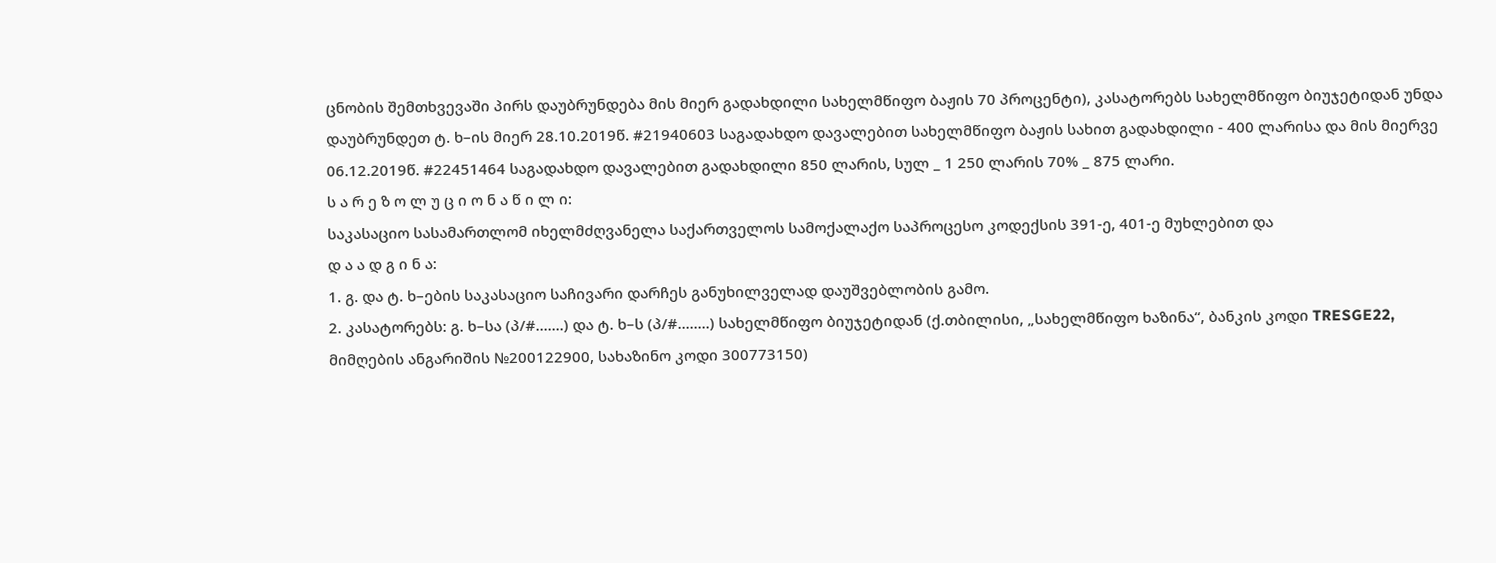ცნობის შემთხვევაში პირს დაუბრუნდება მის მიერ გადახდილი სახელმწიფო ბაჟის 70 პროცენტი), კასატორებს სახელმწიფო ბიუჯეტიდან უნდა დაუბრუნდეთ ტ. ხ–ის მიერ 28.10.2019წ. #21940603 საგადახდო დავალებით სახელმწიფო ბაჟის სახით გადახდილი - 400 ლარისა და მის მიერვე 06.12.2019წ. #22451464 საგადახდო დავალებით გადახდილი 850 ლარის, სულ _ 1 250 ლარის 70% _ 875 ლარი.
ს ა რ ე ზ ო ლ უ ც ი ო ნ ა წ ი ლ ი:
საკასაციო სასამართლომ იხელმძღვანელა საქართველოს სამოქალაქო საპროცესო კოდექსის 391-ე, 401-ე მუხლებით და
დ ა ა დ გ ი ნ ა:
1. გ. და ტ. ხ–ების საკასაციო საჩივარი დარჩეს განუხილველად დაუშვებლობის გამო.
2. კასატორებს: გ. ხ–სა (პ/#.......) და ტ. ხ–ს (პ/#........) სახელმწიფო ბიუჯეტიდან (ქ.თბილისი, „სახელმწიფო ხაზინა“, ბანკის კოდი TRESGE22, მიმღების ანგარიშის №200122900, სახაზინო კოდი 300773150)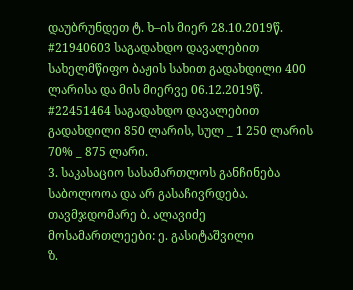დაუბრუნდეთ ტ. ხ–ის მიერ 28.10.2019წ. #21940603 საგადახდო დავალებით სახელმწიფო ბაჟის სახით გადახდილი 400 ლარისა და მის მიერვე 06.12.2019წ. #22451464 საგადახდო დავალებით გადახდილი 850 ლარის, სულ _ 1 250 ლარის 70% _ 875 ლარი.
3. საკასაციო სასამართლოს განჩინება საბოლოოა და არ გასაჩივრდება.
თავმჯდომარე ბ. ალავიძე
მოსამართლეები: ე. გასიტაშვილი
ზ.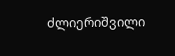ძლიერიშვილი